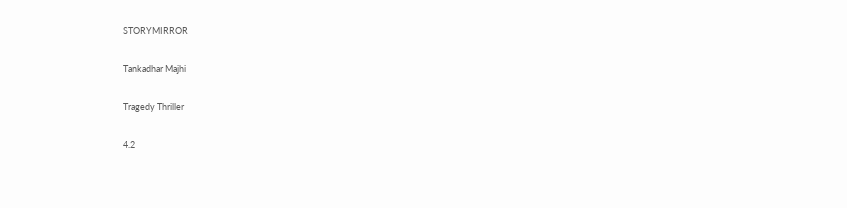STORYMIRROR

Tankadhar Majhi

Tragedy Thriller

4.2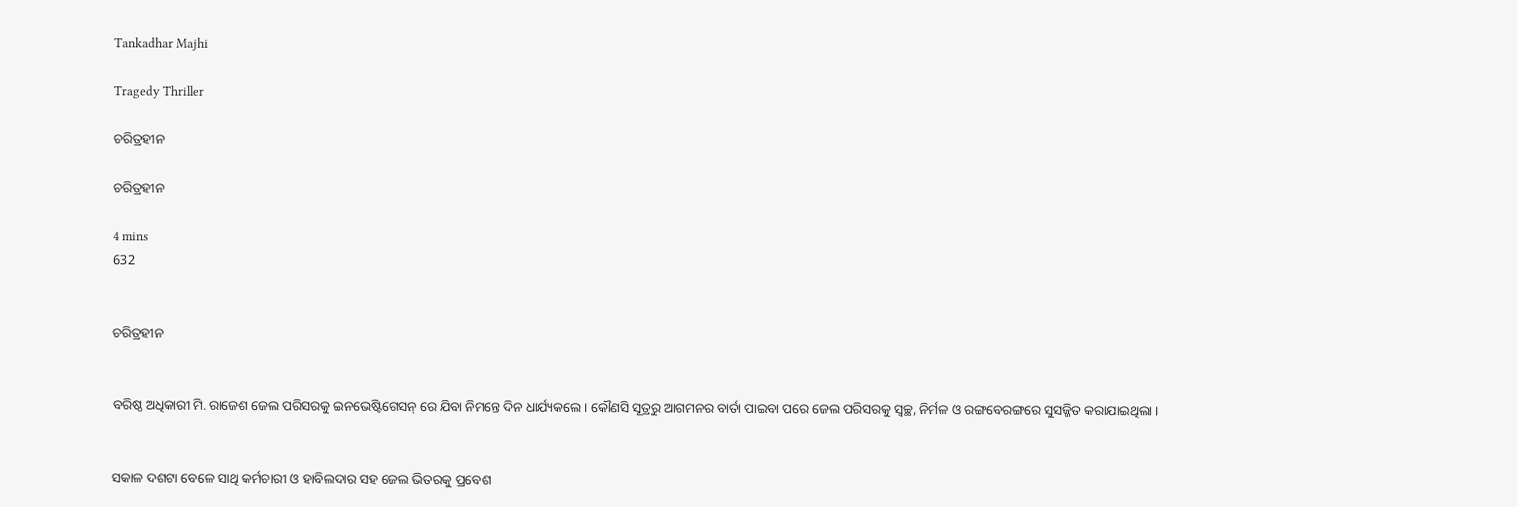Tankadhar Majhi

Tragedy Thriller

ଚରିତ୍ରହୀନ

ଚରିତ୍ରହୀନ

4 mins
632


ଚରିତ୍ରହୀନ


ବରିଷ୍ଠ ଅଧିକାରୀ ମି. ରାଜେଶ ଜେଲ ପରିସରକୁ ଇନଭେଷ୍ଟିଗେସନ୍ ରେ ଯିବା ନିମନ୍ତେ ଦିନ ଧାର୍ଯ୍ୟକଲେ । କୌଣସି ସୂତ୍ରରୁ ଆଗମନର ବାର୍ତା ପାଇବା ପରେ ଜେଲ ପରିସରକୁ ସ୍ଵଚ୍ଛ, ନିର୍ମଳ ଓ ରଙ୍ଗବେରଙ୍ଗରେ ସୁସଜ୍ଜିତ କରାଯାଇଥିଲା ।


ସକାଳ ଦଶଟା ବେଳେ ସାଥି କର୍ମଚାରୀ ଓ ହାବିଲଦାର ସହ ଜେଲ ଭିତରକୁ ପ୍ରବେଶ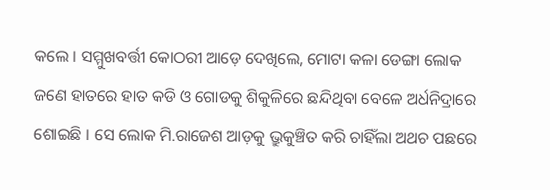କଲେ । ସମ୍ମୁଖବର୍ତ୍ତୀ କୋଠରୀ ଆଡ଼େ ଦେଖିଲେ, ମୋଟା କଳା ଡେଙ୍ଗା ଲୋକ ଜଣେ ହାତରେ ହାତ କଡି ଓ ଗୋଡକୁ ଶିକୁଳିରେ ଛନ୍ଦିଥିବା ବେଳେ ଅର୍ଧନିଦ୍ରାରେ ଶୋଇଛି । ସେ ଲୋକ ମି.ରାଜେଶ ଆଡ଼କୁ ଭ୍ରୁକୁଞ୍ଚିତ କରି ଚାହିଁଲା ଅଥଚ ପଛରେ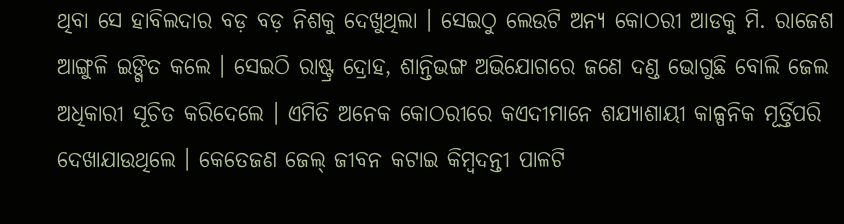ଥିବା ସେ ହାବିଲଦାର ବଡ଼ ବଡ଼ ନିଶକୁ ଦେଖୁଥିଲା । ସେଇଠୁ ଲେଉଟି ଅନ୍ୟ କୋଠରୀ ଆଡକୁ ମି. ରାଜେଶ ଆଙ୍ଗୁଳି ଇଙ୍ଗିତ କଲେ । ସେଇଠି ରାଷ୍ଟ୍ର ଦ୍ରୋହ, ଶାନ୍ତିଭଙ୍ଗ ଅଭିଯୋଗରେ ଜଣେ ଦଣ୍ଡ ଭୋଗୁଛି ବୋଲି ଜେଲ ଅଧିକାରୀ ସୂଚିତ କରିଦେଲେ । ଏମିତି ଅନେକ କୋଠରୀରେ କଏଦୀମାନେ ଶଯ୍ୟାଶାୟୀ କାଳ୍ପନିକ ମୂର୍ତ୍ତିପରି ଦେଖାଯାଉଥିଲେ । କେତେଜଣ ଜେଲ୍ ଜୀବନ କଟାଇ କିମ୍ବଦନ୍ତୀ ପାଳଟି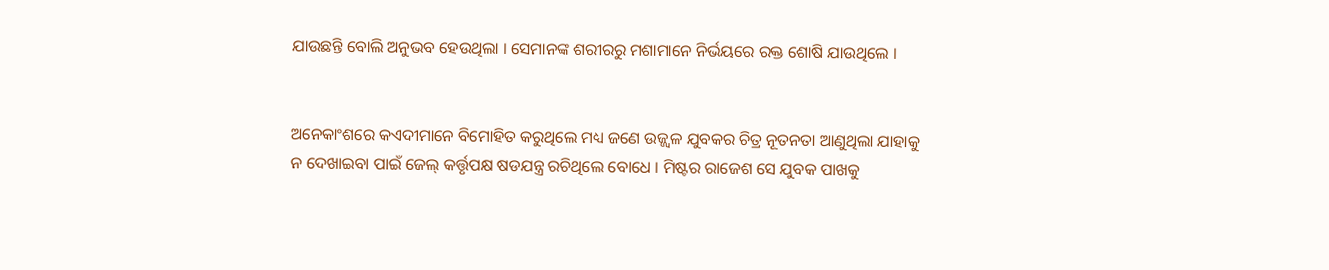ଯାଉଛନ୍ତି ବୋଲି ଅନୁଭବ ହେଉଥିଲା । ସେମାନଙ୍କ ଶରୀରରୁ ମଶାମାନେ ନିର୍ଭୟରେ ରକ୍ତ ଶୋଷି ଯାଉଥିଲେ ।


ଅନେକାଂଶରେ କଏଦୀମାନେ ବିମୋହିତ କରୁଥିଲେ ମଧ୍ୟ ଜଣେ ଉଜ୍ଜ୍ୱଳ ଯୁବକର ଚିତ୍ର ନୂତନତା ଆଣୁଥିଲା ଯାହାକୁ ନ ଦେଖାଇବା ପାଇଁ ଜେଲ୍ କର୍ତ୍ତୃପକ୍ଷ ଷଡଯନ୍ତ୍ର ରଚିଥିଲେ ବୋଧେ । ମିଷ୍ଟର ରାଜେଶ ସେ ଯୁବକ ପାଖକୁ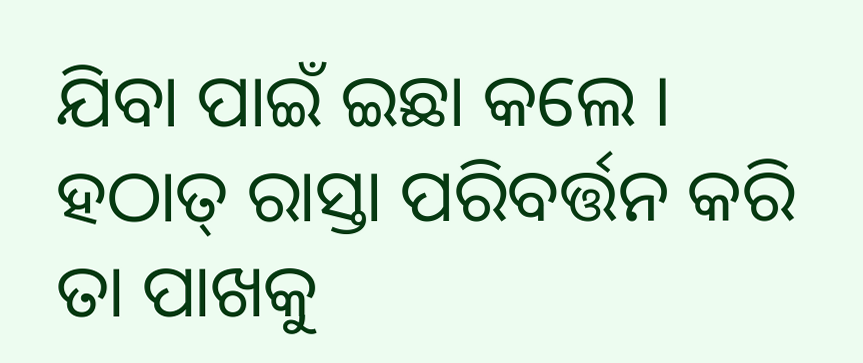ଯିବା ପାଇଁ ଇଛା କଲେ । ହଠାତ୍ ରାସ୍ତା ପରିବର୍ତ୍ତନ କରି ତା ପାଖକୁ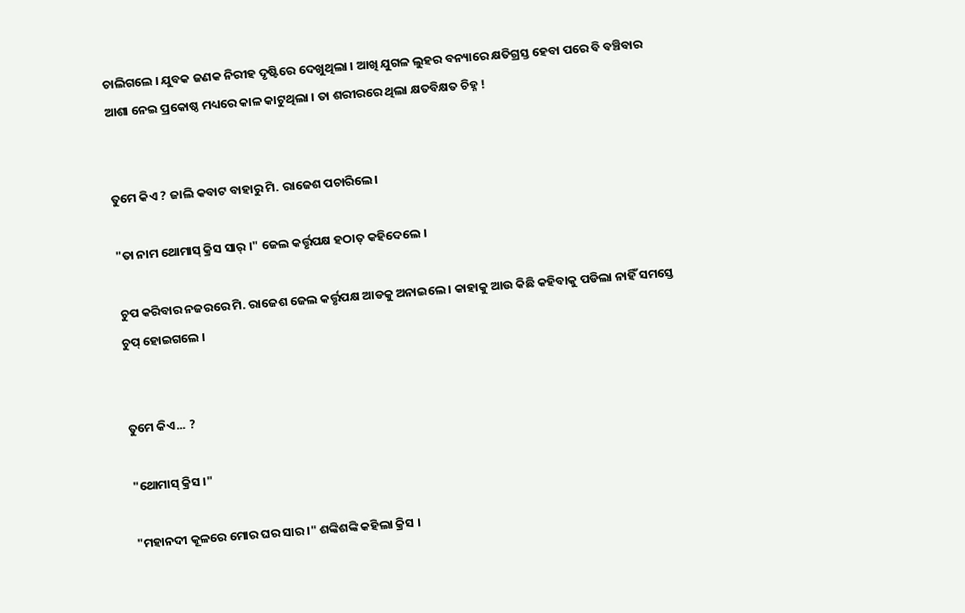ଚାଲିଗଲେ । ଯୁବକ ଜଣକ ନିରୀହ ଦୃଷ୍ଟିରେ ଦେଖୁଥିଲା । ଆଖି ଯୁଗଳ ଲୁହର ବନ୍ୟାରେ କ୍ଷତିଗ୍ରସ୍ତ ହେବା ପରେ ବି ବଞ୍ଚିବାର ଆଶା ନେଇ ପ୍ରକୋଷ୍ଠ ମଧ୍ୟରେ କାଳ କାଟୁଥିଲା । ତା ଶରୀରରେ ଥିଲା କ୍ଷତବିକ୍ଷତ ଚିହ୍ନ !


ତୁମେ କିଏ ? ଜାଲି କବାଟ ବାହାରୁ ମି. ରାଜେଶ ପଚାରିଲେ।

"ତା ନାମ ଥୋମାସ୍ କ୍ରିସ ସାର୍ ।" ଜେଲ କର୍ତ୍ତୃପକ୍ଷ ହଠାତ୍ କହିଦେଲେ ।

ଚୁପ କରିବାର ନଜରରେ ମି. ରାଜେଶ ଜେଲ କର୍ତ୍ତୃପକ୍ଷ ଆଡକୁ ଅନାଇଲେ । କାହାକୁ ଆଉ କିଛି କହିବାକୁ ପଡିଲା ନାହିଁ ସମସ୍ତେ ଚୁପ୍ ହୋଇଗଲେ ।


ତୁମେ କିଏ... ?

"ଥୋମାସ୍ କ୍ରିସ ।"

"ମହାନଦୀ କୂଳରେ ମୋର ଘର ସାର ।" ଶଙ୍କିଶଙ୍କି କହିଲା କ୍ରିସ ।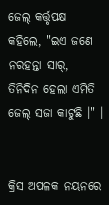ଜେଲ୍ କର୍ତ୍ତୃପକ୍ଷ କହିଲେ, "ଇଏ ଜଣେ ନରହନ୍ତା ସାର୍, ତିନିଦିନ ହେଲା ଏମିତି ଜେଲ୍ ସଜା କାଟୁଛି ।" ।


କ୍ରିସ ଅପଳକ ନୟନରେ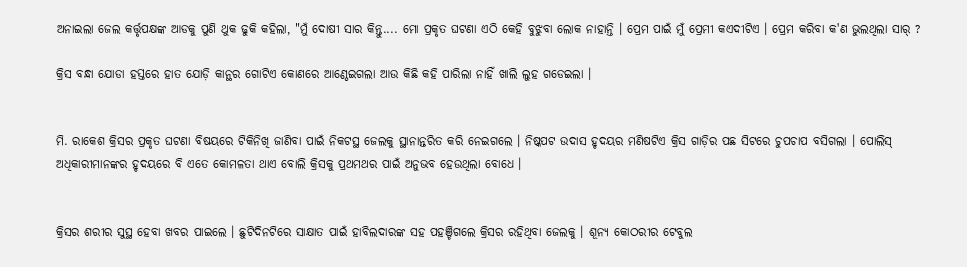ଅନାଇଲା ଜେଲ କର୍ତ୍ତୃପକ୍ଷଙ୍କ ଆଡକୁ ପୁଣି ଥୁକ ଢୁକି କହିଲା, "ମୁଁ ଦୋଷୀ ସାର କିନ୍ତୁ.... ମୋ ପ୍ରକୃତ ଘଟଣା ଏଠି କେହି ବୁଝୁବା ଲୋକ ନାହାନ୍ତି । ପ୍ରେମ ପାଇଁ ମୁଁ ପ୍ରେମୀ କଏଦୀଟିଏ । ପ୍ରେମ କରିବା କ'ଣ ଭୁଲଥିଲା ସାର୍ ?

କ୍ରିସ ବନ୍ଧା ଯୋଡା ହସ୍ତରେ ହାତ ଯୋଡ଼ି କାନ୍ଥର ଗୋଟିଏ କୋଣରେ ଆଣ୍ଠେଇଗଲା ଆଉ କିଛି କହି ପାରିଲା ନାହିଁ ଖାଲି ଲୁହ ଗଡେଇଲା ।


ମି. ରାକେଶ କ୍ରିସର ପ୍ରକୃତ ଘଟଣା ବିଷୟରେ ଟିକିନିଖି ଜାଣିବା ପାଇଁ ନିକଟସ୍ଥ ଜେଲକୁ ସ୍ଥାନାନ୍ତରିତ କରି ନେଇଗଲେ । ନିଷ୍କପଟ ଉଦାସ ହୃଦୟର ମଣିଷଟିଏ କ୍ରିସ ଗାଡ଼ିର ପଛ ସିଟରେ ଚୁପଚାପ ବସିଗଲା । ପୋଲିସ୍ ଅଧିକାରୀମାନଙ୍କର ହୃଦୟରେ ବି ଏତେ କୋମଳତା ଥାଏ ବୋଲି କ୍ରିସକୁ ପ୍ରଥମଥର ପାଇଁ ଅନୁଭବ ହେଉଥିଲା ବୋଧେ ।


କ୍ରିସର ଶରୀର ସୁସ୍ଥ ହେବା ଖବର ପାଇଲେ । ଛୁଟିଦିନଟିରେ ସାକ୍ଷାତ ପାଇଁ ହାବିଲଦାରଙ୍କ ସହ ପହଞ୍ଚିଗଲେ କ୍ରିସର ରହିଥିବା ଜେଲକୁ । ଶୂନ୍ୟ କୋଠରୀର ଟେବୁଲ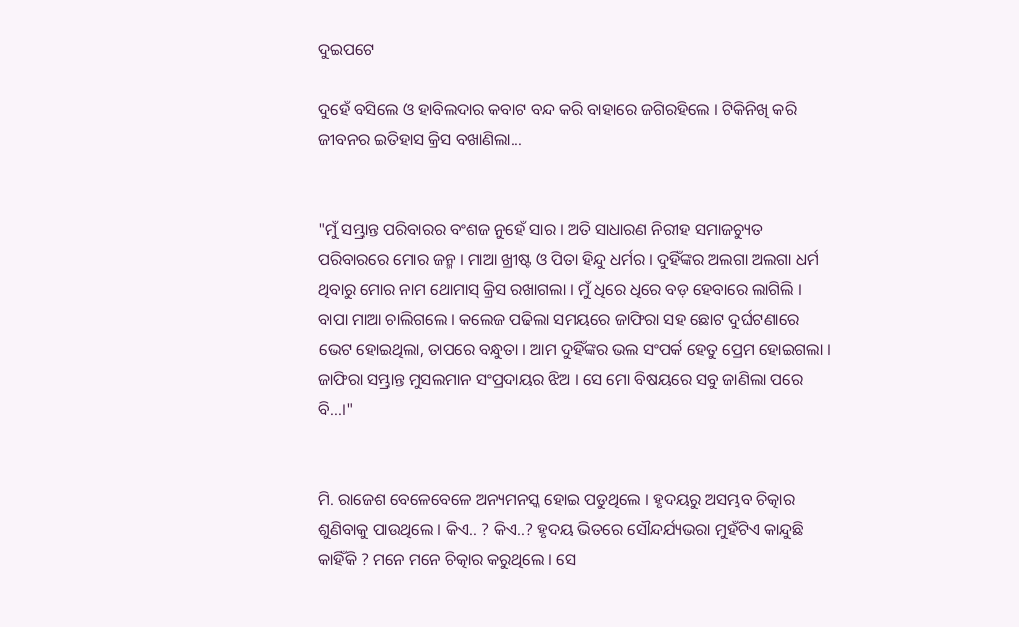ଦୁଇପଟେ

ଦୁହେଁ ବସିଲେ ଓ ହାବିଲଦାର କବାଟ ବନ୍ଦ କରି ବାହାରେ ଜଗିରହିଲେ । ଟିକିନିଖି କରି ଜୀବନର ଇତିହାସ କ୍ରିସ ବଖାଣିଲା...


"ମୁଁ ସମ୍ଭ୍ରାନ୍ତ ପରିବାରର ବଂଶଜ ନୁହେଁ ସାର । ଅତି ସାଧାରଣ ନିରୀହ ସମାଜଚ୍ୟୁତ ପରିବାରରେ ମୋର ଜନ୍ମ । ମାଆ ଖ୍ରୀଷ୍ଟ ଓ ପିତା ହିନ୍ଦୁ ଧର୍ମର । ଦୁହିଁଙ୍କର ଅଲଗା ଅଲଗା ଧର୍ମ ଥିବାରୁ ମୋର ନାମ ଥୋମାସ୍ କ୍ରିସ ରଖାଗଲା । ମୁଁ ଧିରେ ଧିରେ ବଡ଼ ହେବାରେ ଲାଗିଲି । ବାପା ମାଆ ଚାଲିଗଲେ । କଲେଜ ପଢିଲା ସମୟରେ ଜାଫିରା ସହ ଛୋଟ ଦୁର୍ଘଟଣାରେ ଭେଟ ହୋଇଥିଲା, ତାପରେ ବନ୍ଧୁତା । ଆମ ଦୁହିଁଙ୍କର ଭଲ ସଂପର୍କ ହେତୁ ପ୍ରେମ ହୋଇଗଲା । ଜାଫିରା ସମ୍ଭ୍ରାନ୍ତ ମୁସଲମାନ ସଂପ୍ରଦାୟର ଝିଅ । ସେ ମୋ ବିଷୟରେ ସବୁ ଜାଣିଲା ପରେ ବି...।"


ମି. ରାଜେଶ ବେଳେବେଳେ ଅନ୍ୟମନସ୍କ ହୋଇ ପଡୁଥିଲେ । ହୃଦୟରୁ ଅସମ୍ଭବ ଚିତ୍କାର ଶୁଣିବାକୁ ପାଉଥିଲେ । କିଏ.. ? କିଏ..? ହୃଦୟ ଭିତରେ ସୌନ୍ଦର୍ଯ୍ୟଭରା ମୁହଁଟିଏ କାନ୍ଦୁଛି କାହିଁକି ? ମନେ ମନେ ଚିତ୍କାର କରୁଥିଲେ । ସେ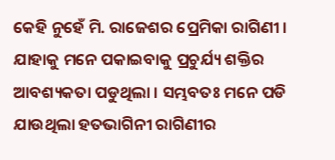କେହି ନୁହେଁ ମି. ରାଜେଶର ପ୍ରେମିକା ରାଗିଣୀ । ଯାହାକୁ ମନେ ପକାଇବାକୁ ପ୍ରଚୁର୍ଯ୍ୟ ଶକ୍ତିର ଆବଶ୍ୟକତା ପଡୁଥିଲା । ସମ୍ଭବତଃ ମନେ ପଡି ଯାଉଥିଲା ହତଭାଗିନୀ ରାଗିଣୀର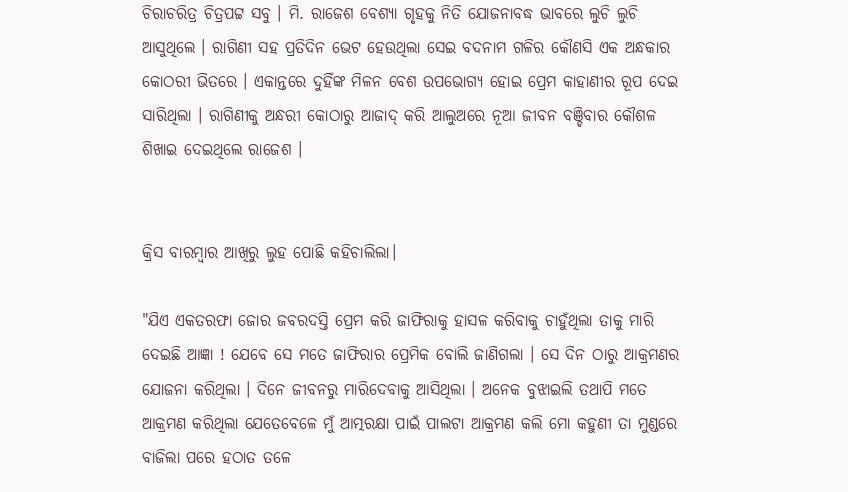ଚିରାଚରିତ୍ର ଚିତ୍ରପଟ୍ଟ ସବୁ । ମି. ରାଜେଶ ବେଶ୍ୟା ଗୃହକୁ ନିତି ଯୋଜନାବଦ୍ଧ ଭାବରେ ଲୁଚି ଲୁଚି ଆସୁଥିଲେ । ରାଗିଣୀ ସହ ପ୍ରତିଦିନ ଭେଟ ହେଉଥିଲା ସେଇ ବଦନାମ ଗଳିର କୌଣସି ଏକ ଅନ୍ଧକାର କୋଠରୀ ଭିତରେ । ଏକାନ୍ତରେ ଦୁହିଁଙ୍କ ମିଳନ ବେଶ ଉପଭୋଗ୍ୟ ହୋଇ ପ୍ରେମ କାହାଣୀର ରୂପ ଦେଇ ସାରିଥିଲା । ରାଗିଣୀକୁ ଅନ୍ଧରୀ କୋଠାରୁ ଆଜାଦ୍ କରି ଆଲୁଅରେ ନୂଆ ଜୀବନ ବଞ୍ଚିବାର କୌଶଳ ଶିଖାଇ ଦେଇଥିଲେ ରାଜେଶ ।


କ୍ରିସ ବାରମ୍ବାର ଆଖିରୁ ଲୁହ ପୋଛି କହିଚାଲିଲା।

"ଯିଏ ଏକତରଫା ଜୋର ଜବରଦସ୍ତି ପ୍ରେମ କରି ଜାଫିରାକୁ ହାସଳ କରିବାକୁ ଚାହୁଁଥିଲା ତାକୁ ମାରି ଦେଇଛି ଆଜ୍ଞା ! ଯେବେ ସେ ମତେ ଜାଫିରାର ପ୍ରେମିକ ବୋଲି ଜାଣିଗଲା । ସେ ଦିନ ଠାରୁ ଆକ୍ରମଣର ଯୋଜନା କରିଥିଲା । ଦିନେ ଜୀବନରୁ ମାରିଦେବାକୁ ଆସିଥିଲା । ଅନେକ ବୁଝାଇଲି ତଥାପି ମତେ ଆକ୍ରମଣ କରିଥିଲା ଯେତେବେଳେ ମୁଁ ଆତ୍ମରକ୍ଷା ପାଇଁ ପାଲଟା ଆକ୍ରମଣ କଲି ମୋ କହୁଣୀ ତା ମୁଣ୍ଡରେ ବାଜିଲା ପରେ ହଠାତ ତଳେ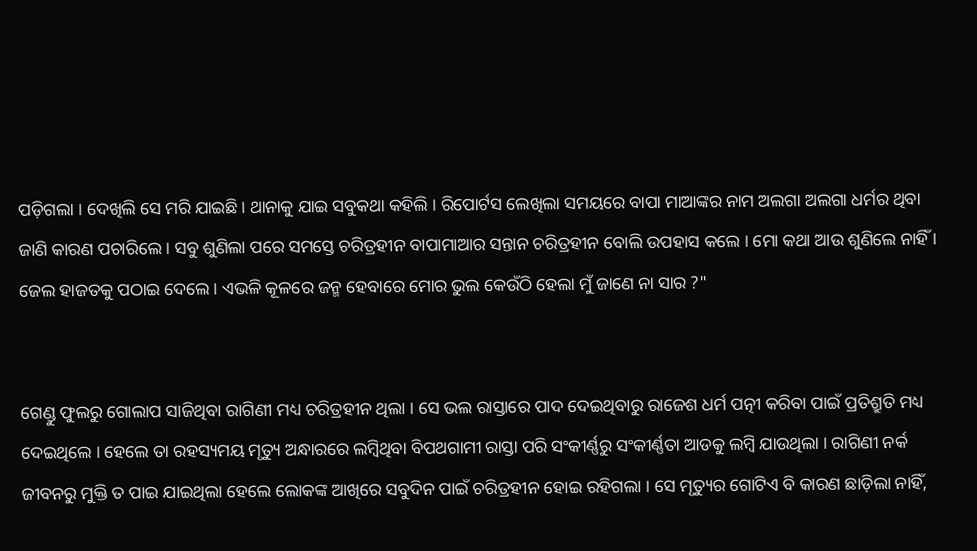ପଡ଼ିଗଲା । ଦେଖିଲି ସେ ମରି ଯାଇଛି। ଥାନାକୁ ଯାଇ ସବୁକଥା କହିଲି । ରିପୋର୍ଟସ ଲେଖିଲା ସମୟରେ ବାପା ମାଆଙ୍କର ନାମ ଅଲଗା ଅଲଗା ଧର୍ମର ଥିବା ଜାଣି କାରଣ ପଚାରିଲେ । ସବୁ ଶୁଣିଲା ପରେ ସମସ୍ତେ ଚରିତ୍ରହୀନ ବାପାମାଆର ସନ୍ତାନ ଚରିତ୍ରହୀନ ବୋଲି ଉପହାସ କଲେ । ମୋ କଥା ଆଉ ଶୁଣିଲେ ନାହିଁ । ଜେଲ ହାଜତକୁ ପଠାଇ ଦେଲେ । ଏଭଳି କୂଳରେ ଜନ୍ମ ହେବାରେ ମୋର ଭୁଲ କେଉଁଠି ହେଲା ମୁଁ ଜାଣେ ନା ସାର ?"


ଗେଣ୍ଡୁ ଫୁଲରୁ ଗୋଲାପ ସାଜିଥିବା ରାଗିଣୀ ମଧ୍ୟ ଚରିତ୍ରହୀନ ଥିଲା । ସେ ଭଲ ରାସ୍ତାରେ ପାଦ ଦେଇଥିବାରୁ ରାଜେଶ ଧର୍ମ ପତ୍ନୀ କରିବା ପାଇଁ ପ୍ରତିଶ୍ରୁତି ମଧ୍ୟ ଦେଇଥିଲେ । ହେଲେ ତା ରହସ୍ୟମୟ ମୃତ୍ୟୁ ଅନ୍ଧାରରେ ଲମ୍ବିଥିବା ବିପଥଗାମୀ ରାସ୍ତା ପରି ସଂକୀର୍ଣ୍ଣରୁ ସଂକୀର୍ଣ୍ଣତା ଆଡକୁ ଲମ୍ବି ଯାଉଥିଲା । ରାଗିଣୀ ନର୍କ ଜୀବନରୁ ମୁକ୍ତି ତ ପାଇ ଯାଇଥିଲା ହେଲେ ଲୋକଙ୍କ ଆଖିରେ ସବୁଦିନ ପାଇଁ ଚରିତ୍ରହୀନ ହୋଇ ରହିଗଲା । ସେ ମୃତ୍ୟୁର ଗୋଟିଏ ବି କାରଣ ଛାଡ଼ିଲା ନାହିଁ,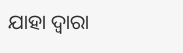ଯାହା ଦ୍ଵାରା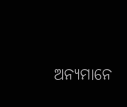ଅନ୍ୟମାନେ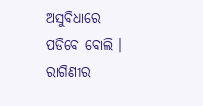ଅସୁବିଧାରେ ପଡିବେ ବୋଲି । ରାଗିଣୀର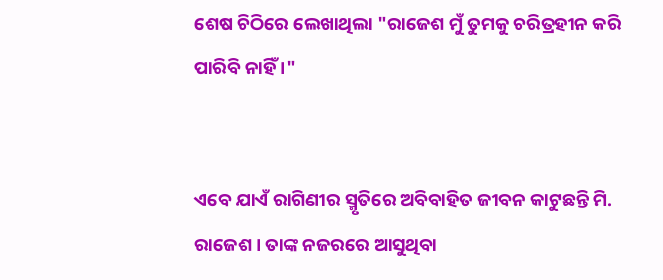ଶେଷ ଚିଠିରେ ଲେଖାଥିଲା "ରାଜେଶ ମୁଁ ତୁମକୁ ଚରିତ୍ରହୀନ କରି ପାରିବି ନାହିଁ ।"


ଏବେ ଯାଏଁ ରାଗିଣୀର ସ୍ମୃତିରେ ଅବିବାହିତ ଜୀବନ କାଟୁଛନ୍ତି ମି. ରାଜେଶ । ତାଙ୍କ ନଜରରେ ଆସୁଥିବା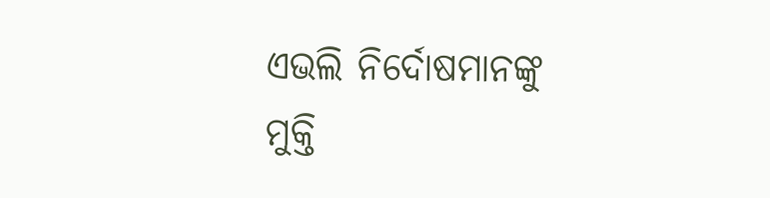ଏଭଲି ନିର୍ଦୋଷମାନଙ୍କୁ ମୁକ୍ତି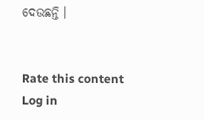ଦେଉଛନ୍ତି ।


Rate this content
Log in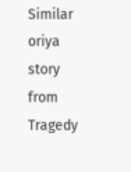Similar oriya story from Tragedy